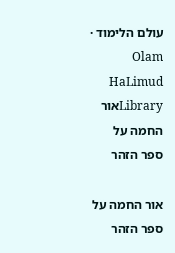עולם הלימוד · Olam HaLimud
Libraryאור החמה על ספר הזהר

אור החמה על ספר הזהר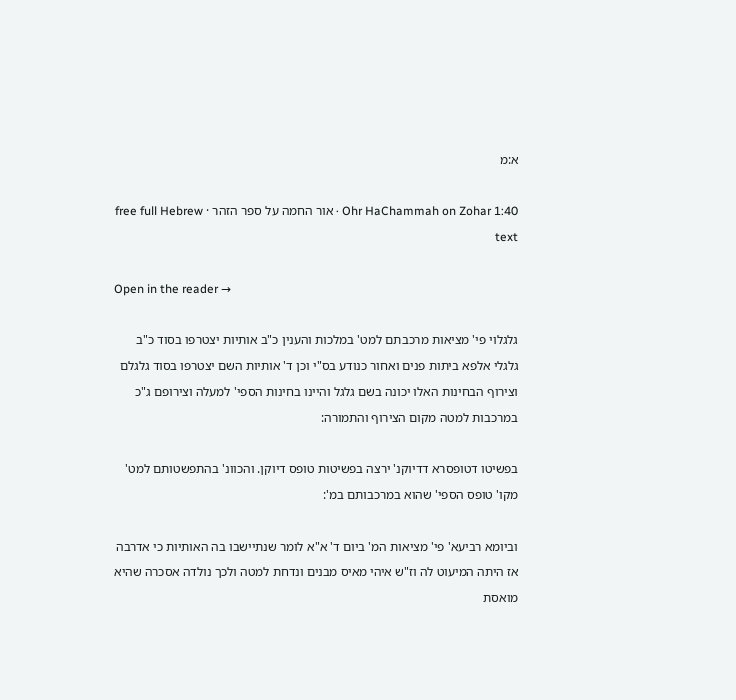א:מ

Ohr HaChammah on Zohar 1:40 · אור החמה על ספר הזהר · free full Hebrew text

Open in the reader →

גלגלוי פי' מציאות מרכבתם למט' במלכות והענין כ"ב אותיות יצטרפו בסוד כ"ב גלגלי אלפא ביתות פנים ואחור כנודע בס"י וכן ד' אותיות השם יצטרפו בסוד גלגלם וצירוף הבחינות האלו יכונה בשם גלגל והיינו בחינות הספי' למעלה וצירופם ג"כ במרכבות למטה מקום הצירוף והתמורה:

בפשיטו דטופסרא דדיוקנ' ירצה בפשיטות טופס דיוקן. והכוונ' בהתפשטותם למט' מקו' טופס הספי' שהוא במרכבותם במ':

וביומא רביעא' פי' מציאות המ' ביום ד' א"א לומר שנתיישבו בה האותיות כי אדרבה אז היתה המיעוט לה וז"ש איהי מאיס מבנים ונדחת למטה ולכך נולדה אסכרה שהיא מואסת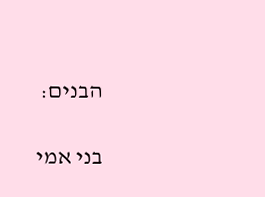הבנים:

בני אמי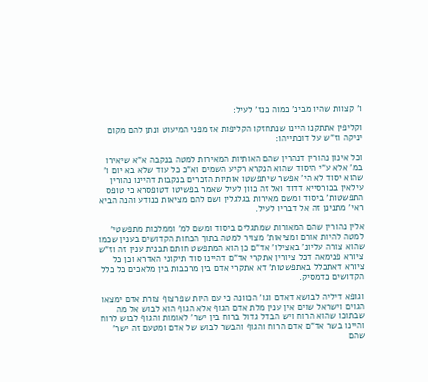ו' קצוות שהיו מבינ' כמוה כנז' לעיל:

וקליפין אתתקנו היינו שנתחזקו הקליפות אז מפני המיעוט ונתן להם מקום יניקה וז"ש על דוכתייהו:

וכל אינון נהורין דנהרין שהם האותיות המאירות למטה בנקבה א"א שיאירו במ' אלא ע"י היסוד שהוא הנקרא רקיע השמים וא"כ כל עוד שלא בא יום ו' שהוא יסוד לא הי' אפשר שיתפשטו אותיות הזכרים בנקבות דהיינו נהורין עילאין בכורסייא דדוד ואל זה כוון לעיל שאמר בפשיטו דטופסרא כי טופס התפשטות' ביסוד ומשם מאירות בגלגלין ושם להם מציאות כנודע והנה הביא ראי' מתנינן זה אל דבריו לעיל.

אלין נהורין שהם המאורות שמתגלים ביסוד ומשם למ' וממלכות מתפשטי' למטה להיות אורם ומציאות' מצויר למטה בתוך הכחות הקדושים בענין שכמו שהוא צורה עליונ' באצילו' אד"ם כן הוא המתפשט חותם תבנית ענין זה וז"ש ציורא פנימאה דכל ציורין אתקרי אד"ם דהיינו סוד תיקוני האדרא וכן כל ציורא דאתכלל באתפשטות' דא אתקרי אדם בין מרכבות בין מלאכים כל כלל הקדושים כדמסיק.

וגופא דיליה לבושא דאדם וגו' הכוונה כי עם היות שפרצוף צורת אדם ימצאו הגוים וישראל שוים אין ענין מלת אדם הגוף אלא הגוף הוא לבוש אל מה שבתוכו שהוא הרוח ויש הבדל גדול ברוח בין ישר' לאומות והגוף לבוש לרוח והיינו בשר אד"ם אדם הרוח והגוף והבשר לבוש של אדם ומטעם זה ישר' שהם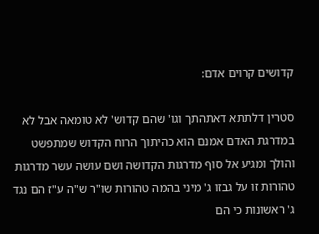קדושים קרוים אדם:

סטרין דלתתא דאתהתך וגו' שהם קדוש' לא טומאה אבל לא במדרגת האדם אמנם הוא כהיתוך הרוח הקדוש שמתפשט והולך ומגיע אל סוף מדרגות הקדושה ושם עושה עשר מדרגות טהורות זו על גבזו ג' מיני בהמה טהורות שו"ר ש"ה ע"ז הם נגד ג' ראשונות כי הם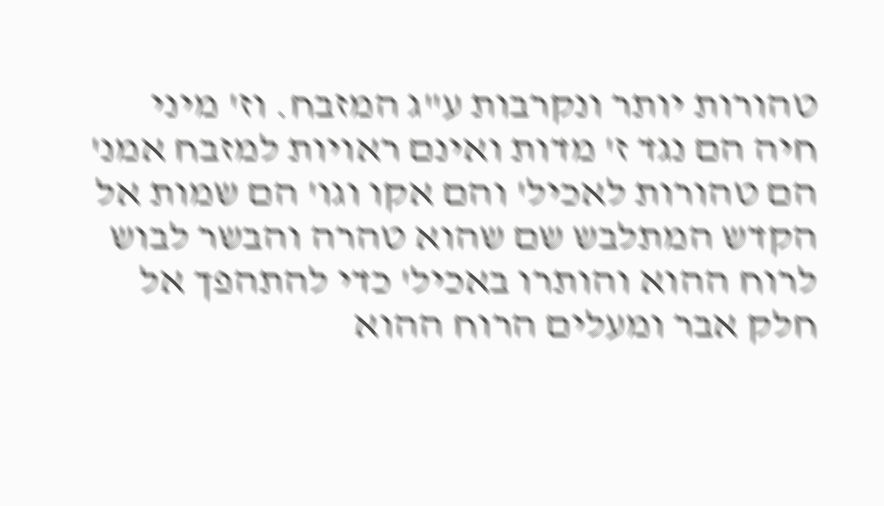טהורות יותר ונקרבות ע"ג המזבח. וז' מיני חיה הם נגד ז' מדות ואינם ראויות למזבח אמנ' הם טהורות לאכיל' והם אקו וגו' הם שמות אל הקדש המתלבש שם שהוא טהרה והבשר לבוש לרוח ההוא והותרו באכיל' כדי להתהפך אל חלק אבר ומעלים הרוח ההוא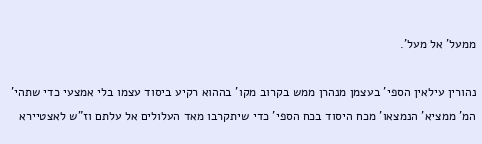ממעל' אל מעל'.

נהורין עילאין הספי' בעצמן מנהרן ממש בקרוב מקו' בההוא רקיע ביסוד עצמו בלי אמצעי כדי שתהי' המ' ממציא' הנמצאו' מכח היסוד בכח הספי' כדי שיתקרבו מאד העלולים אל עלתם וז"ש לאצטיירא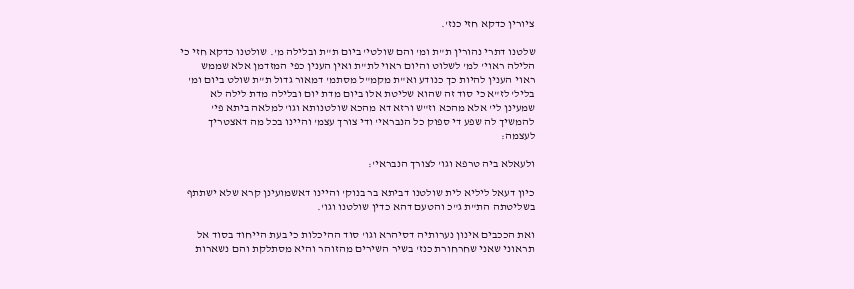ציורין כדקא חזי כנז'.

שלטנו דתרי נהורין ת"ת ומ' והם שולטי' ביום ת"ת ובלילה מ'. שולטנו כדקא חזי כי הלילה ראוי' למ' לשלוט והיום ראוי לת"ת ואין הענין כפי המזדמן אלא שממש ראוי הענין להיות כך כנודע וא"ת מקמ"ל מסתמ' דמאור גדול ת"ת שולט ביום ומ' בליל' לז"א כי סוד זה שהוא שליטת אלו ביום מדת יום ובלילה מדת לילה לא שמעינן לי' אלא מהכא וז"ש ורזא דא מהכא שולטנותא וגו' למלאה ביתא פי' להמשיך לה שפע די ספוק כל הנבראי' ודי צורך עצמ' והיינו בכל מה דאצטריך לעצמה:

ולעאלא ביה טרפא וגו' לצורך הנבראי':

כיון דעאל ליליא לית שולטנו דביתא בר בנוק' והיינו דאשמועינן קרא שלא ישתתף בשליטתה הת"ת ג"כ והטעם דהא כדין שולטנו וגו'.

ואת הככבים אינון נערותיה דסיהרא וגו' סוד ההיכלות כי בעת הייחוד בסוד אל תראוני שאני שחרחורת כנז' בשיר השירים מהזוהר והיא מסתלקת והם נשארות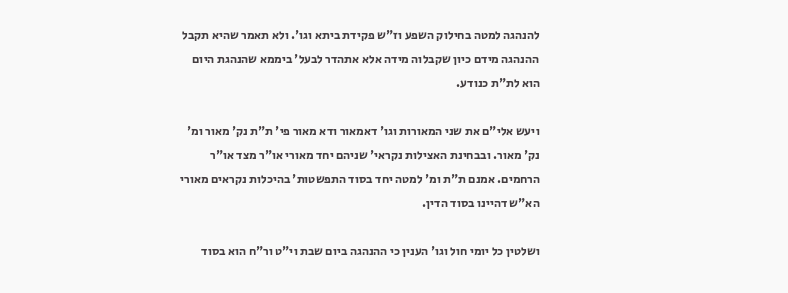להנהגה למטה בחילוק השפע וז"ש פקידת ביתא וגו'. ולא תאמר שהיא תקבל ההנהגה מידם כיון שקבלוה מידה אלא אתהדר לבעל' ביממא שהנהגת היום הוא לת"ת כנודע.

ויעש אלי"ם את שני המאורות וגו' דאמאור ודא מאור פי' ת"ת נק' מאור ומ' נק' מאור. ובבחינת האצילות נקראי' שניהם יחד מאורי או"ר מצד או"ר הרחמים. אמנם ת"ת ומ' למטה יחד בסוד התפשטות' בהיכלות נקראים מאורי הא"ש דהיינו בסוד הדין.

ושלטין כל יומי חול וגו' הענין כי ההנהגה ביום שבת וי"ט ור"ח הוא בסוד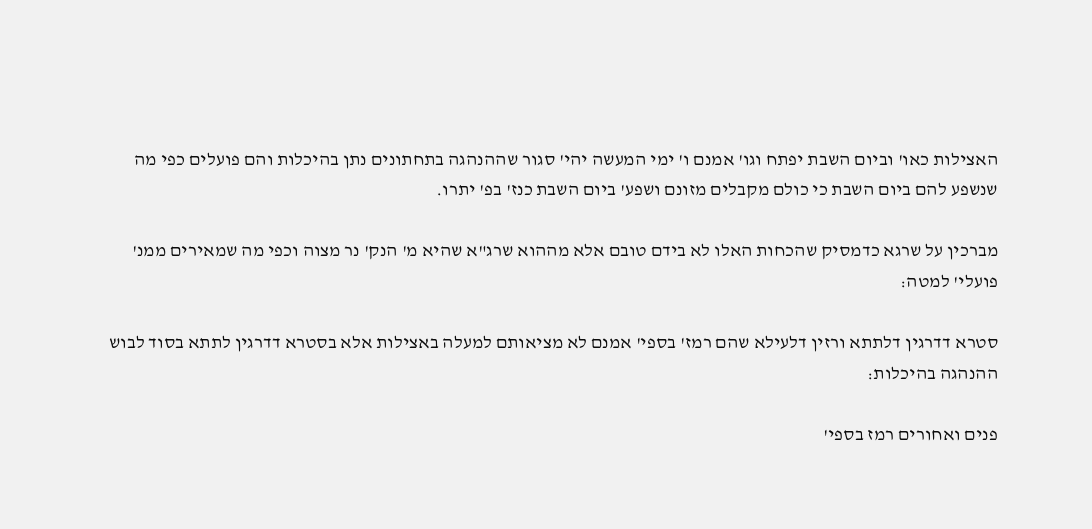האצילות כאו' וביום השבת יפתח וגו' אמנם ו' ימי המעשה יהי' סגור שההנהגה בתחתונים נתן בהיכלות והם פועלים כפי מה שנשפע להם ביום השבת כי כולם מקבלים מזונם ושפע' ביום השבת כנז' בפ' יתרו.

מברכין על שרגא כדמסיק שהכחות האלו לא בידם טובם אלא מההוא שרג"א שהיא מ' הנק' נר מצוה וכפי מה שמאירים ממנ' פועלי' למטה:

סטרא דדרגין דלתתא ורזין דלעילא שהם רמז' בספי' אמנם לא מציאותם למעלה באצילות אלא בסטרא דדרגין לתתא בסוד לבוש ההנהגה בהיכלות:

פנים ואחורים רמז בספי'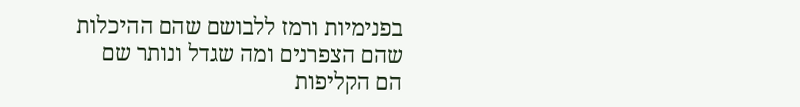בפנימיות ורמז ללבושם שהם ההיכלות שהם הצפרנים ומה שגדל ונותר שם הם הקליפות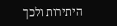היתירות ולכך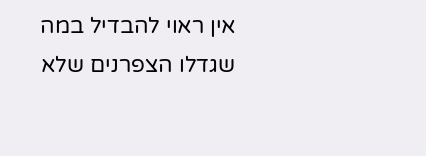אין ראוי להבדיל במה שגדלו הצפרנים שלא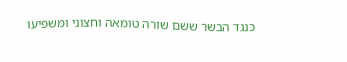כנגד הבשר ששם שורה טומאה וחצוני ומשפיעו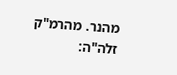מהנר. מהרמ"ק זלה"ה: